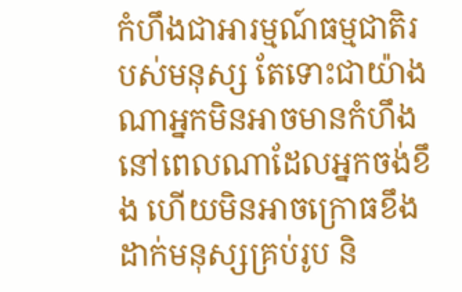កំហឹងជាអារម្មណ៍ធម្មជាតិរបស់មនុស្ស តែទោះជាយ៉ាងណាអ្នកមិនអាចមានកំហឹងនៅពេលណាដែលអ្នកចង់ខឹង ហើយមិនអាចក្រោធខឹងដាក់មនុស្សគ្រប់រូប និ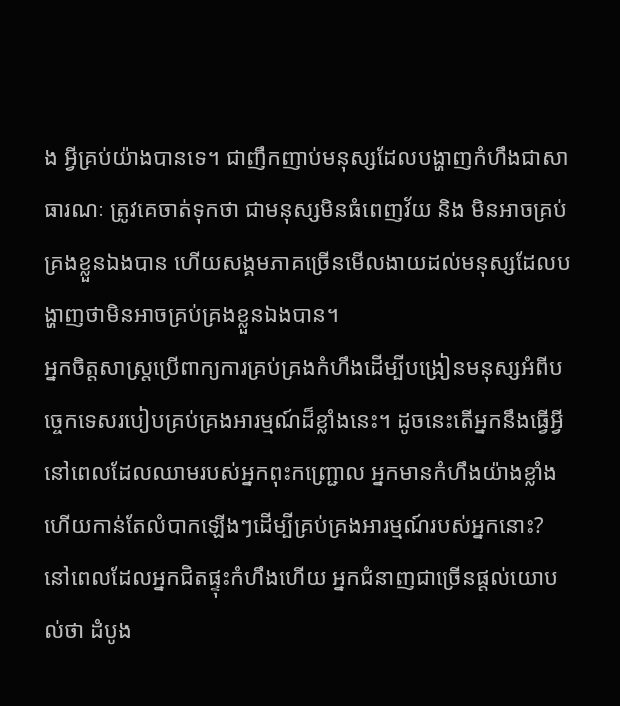ង អ្វីគ្រប់យ៉ាងបានទេ។ ជាញឹកញាប់មនុស្សដែលបង្ហាញកំហឹងជាសាធារណៈ ត្រូវគេចាត់ទុកថា ជាមនុស្សមិនធំពេញវ័យ និង មិនអាចគ្រប់គ្រងខ្លួនឯងបាន ហើយសង្គមភាគច្រើនមើលងាយដល់មនុស្សដែលបង្ហាញថាមិនអាចគ្រប់គ្រងខ្លួនឯងបាន។
អ្នកចិត្តសាស្ត្រប្រើពាក្យការគ្រប់គ្រងកំហឹងដើម្បីបង្រៀនមនុស្សអំពីបច្ចេកទេសរបៀបគ្រប់គ្រងអារម្មណ៍ដ៏ខ្លាំងនេះ។ ដូចនេះតើអ្នកនឹងធ្វើអ្វីនៅពេលដែលឈាមរបស់អ្នកពុះកញ្ជ្រោល អ្នកមានកំហឹងយ៉ាងខ្លាំង ហើយកាន់តែលំបាកឡើងៗដើម្បីគ្រប់គ្រងអារម្មណ៍របស់អ្នកនោះ?
នៅពេលដែលអ្នកជិតផ្ទុះកំហឹងហើយ អ្នកជំនាញជាច្រើនផ្ដល់យោបល់ថា ដំបូង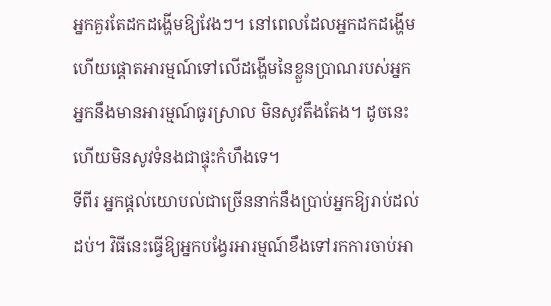អ្នកគួរតែដកដង្ហើមឱ្យវែងៗ។ នៅពេលដែលអ្នកដកដង្ហើមហើយផ្ដោតអារម្មណ៍ទៅលើដង្ហើមនៃខ្លួនប្រាណរបស់អ្នក អ្នកនឹងមានអារម្មណ៍ធូរស្រាល មិនសូវតឹងតែង។ ដូចនេះហើយមិនសូវទំនងជាផ្ទុះកំហឹងទេ។
ទីពីរ អ្នកផ្ដល់យោបល់ជាច្រើននាក់នឹងប្រាប់អ្នកឱ្យរាប់ដល់ដប់។ វិធីនេះធ្វើឱ្យអ្នកបង្វែរអារម្មណ៍ខឹងទៅរកការចាប់អា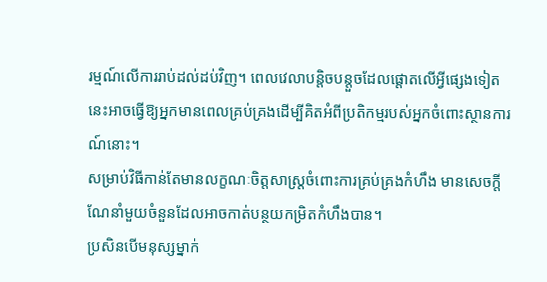រម្មណ៍លើការរាប់ដល់ដប់វិញ។ ពេលវេលាបន្តិចបន្តួចដែលផ្ដោតលើអ្វីផ្សេងទៀតនេះអាចធ្វើឱ្យអ្នកមានពេលគ្រប់គ្រងដើម្បីគិតអំពីប្រតិកម្មរបស់អ្នកចំពោះស្ថានការណ៍នោះ។
សម្រាប់វិធីកាន់តែមានលក្ខណៈចិត្តសាស្ត្រចំពោះការគ្រប់គ្រងកំហឹង មានសេចក្ដីណែនាំមួយចំនួនដែលអាចកាត់បន្ថយកម្រិតកំហឹងបាន។
ប្រសិនបើមនុស្សម្នាក់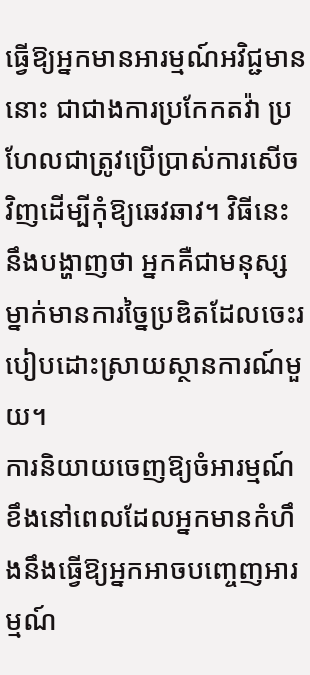ធ្វើឱ្យអ្នកមានអារម្មណ៍អវិជ្ជមាននោះ ជាជាងការប្រកែកតវ៉ា ប្រហែលជាត្រូវប្រើប្រាស់ការសើចវិញដើម្បីកុំឱ្យឆេវឆាវ។ វិធីនេះនឹងបង្ហាញថា អ្នកគឺជាមនុស្សម្នាក់មានការច្នៃប្រឌិតដែលចេះរបៀបដោះស្រាយស្ថានការណ៍មួយ។
ការនិយាយចេញឱ្យចំអារម្មណ៍ខឹងនៅពេលដែលអ្នកមានកំហឹងនឹងធ្វើឱ្យអ្នកអាចបញ្ចេញអារម្មណ៍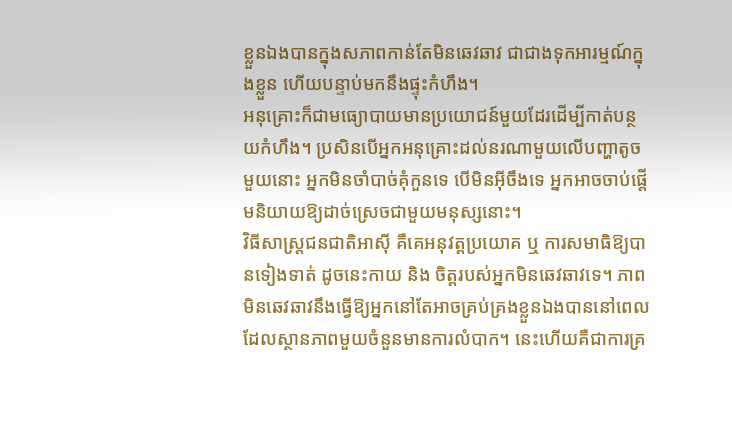ខ្លួនឯងបានក្នុងសភាពកាន់តែមិនឆេវឆាវ ជាជាងទុកអារម្មណ៍ក្នុងខ្លួន ហើយបន្ទាប់មកនឹងផ្ទុះកំហឹង។
អនុគ្រោះក៏ជាមធ្យោបាយមានប្រយោជន៍មួយដែរដើម្បីកាត់បន្ថយកំហឹង។ ប្រសិនបើអ្នកអនុគ្រោះដល់នរណាមួយលើបញ្ហាតូចមួយនោះ អ្នកមិនចាំបាច់គុំកួនទេ បើមិនអ៊ីចឹងទេ អ្នកអាចចាប់ផ្ដើមនិយាយឱ្យដាច់ស្រេចជាមួយមនុស្សនោះ។
វិធីសាស្ត្រជនជាតិអាស៊ី គឺគេអនុវត្តប្រយោគ ឬ ការសមាធិឱ្យបានទៀងទាត់ ដូចនេះកាយ និង ចិត្តរបស់អ្នកមិនឆេវឆាវទេ។ ភាពមិនឆេវឆាវនឹងធ្វើឱ្យអ្នកនៅតែអាចគ្រប់គ្រងខ្លួនឯងបាននៅពេលដែលស្ថានភាពមួយចំនួនមានការលំបាក។ នេះហើយគឺជាការគ្រ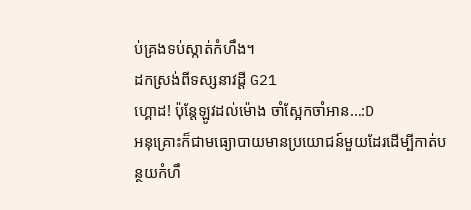ប់គ្រងទប់ស្កាត់កំហឹង។
ដកស្រង់ពីទស្សនាវដ្ដី G21
ហ្គោដ! ប៉ុន្តែឡូវដល់ម៉ោង ចាំស្អែកចាំអាន…:D
អនុគ្រោះក៏ជាមធ្យោបាយមានប្រយោជន៍មួយដែរដើម្បីកាត់បន្ថយកំហឹ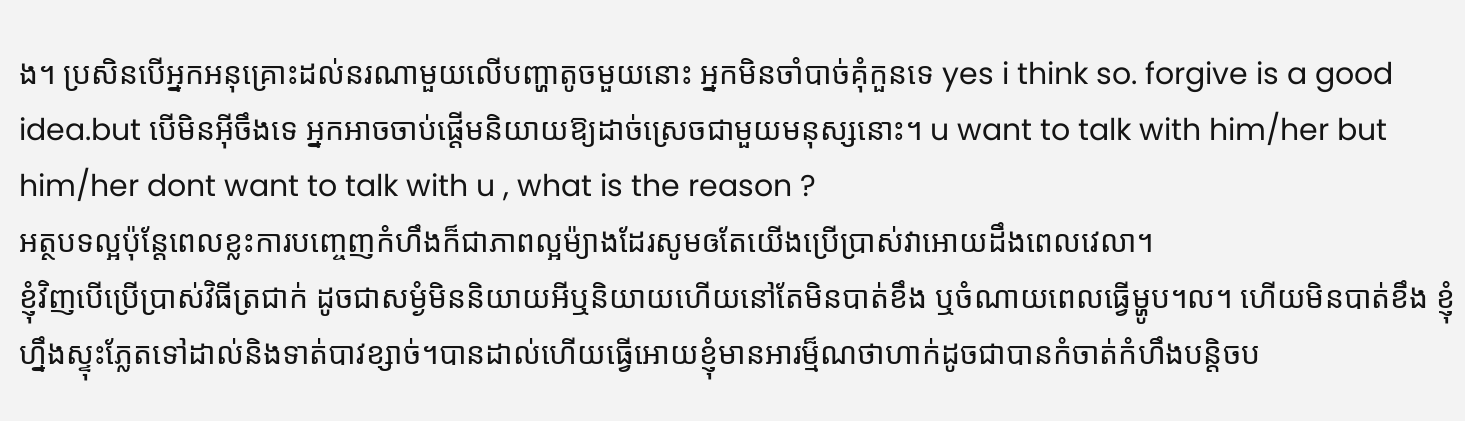ង។ ប្រសិនបើអ្នកអនុគ្រោះដល់នរណាមួយលើបញ្ហាតូចមួយនោះ អ្នកមិនចាំបាច់គុំកួនទេ yes i think so. forgive is a good idea.but បើមិនអ៊ីចឹងទេ អ្នកអាចចាប់ផ្ដើមនិយាយឱ្យដាច់ស្រេចជាមួយមនុស្សនោះ។ u want to talk with him/her but him/her dont want to talk with u , what is the reason ?
អត្ថបទល្អប៉ុន្តែពេលខ្លះការបញ្ចេញកំហឹងក៏ជាភាពល្អម៉្យាងដែរសូមឲតែយើងប្រើប្រាស់វាអោយដឹងពេលវេលា។
ខ្ញុំវិញបើប្រើប្រាស់វិធីត្រជាក់ ដូចជាសម្ងំមិននិយាយអីឬនិយាយហើយនៅតែមិនបាត់ខឹង ឬចំណាយពេលធ្វើម្ហូប។ល។ ហើយមិនបាត់ខឹង ខ្ញុំហ្នឹងស្ទុះភ្លែតទៅដាល់និងទាត់បាវខ្សាច់។បានដាល់ហើយធ្វើអោយខ្ញុំមានអារម្ម៏ណថាហាក់ដូចជាបានកំចាត់កំហឹងបន្តិចប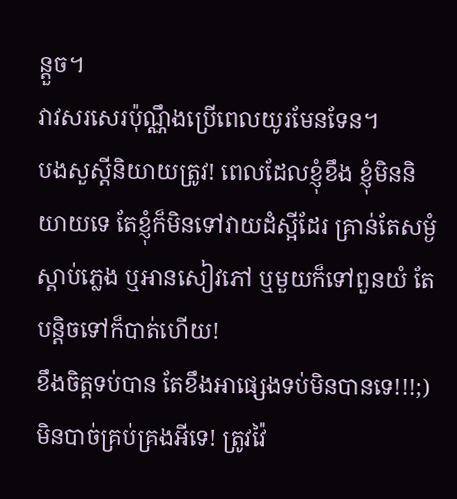ន្តួច។
វាវសរសេរប៉ុណ្ណឹងប្រើពេលយូរមែនទែន។
បងសួស្តីនិយាយត្រូវ! ពេលដែលខ្ញុំខឹង ខ្ញុំមិននិយាយទេ តែខ្ញុំក៏មិនទៅវាយដំស្អីដែរ គ្រាន់តែសម្ងំស្ដាប់ភ្លេង ឬអានសៀវភៅ ឬមួយក៏ទៅពួនយំ តែបន្តិចទៅក៏បាត់ហើយ!
ខឹងចិត្តទប់បាន តែខឹងអាផ្សេងទប់មិនបានទេ!!!;)
មិនបាច់គ្រប់គ្រងអីទេ! ត្រូវវ៉ៃ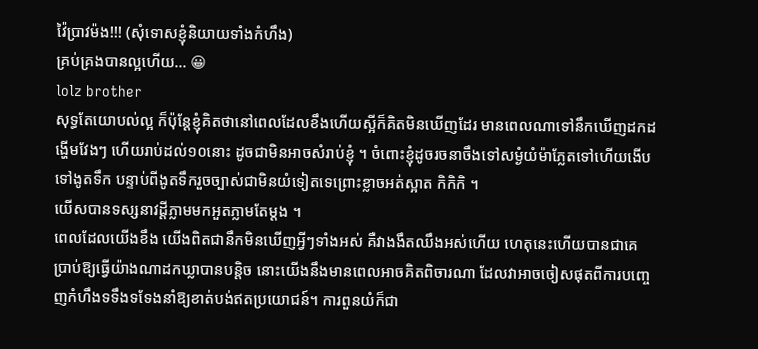វ៉ៃប្រាវម៉ង!!! (សុំទោសខ្ញុំនិយាយទាំងកំហឹង)
គ្រប់គ្រងបានល្អហើយ… 😀
lolz brother
សុទ្ធតែយោបល់ល្អ ក៏ប៉ុន្តែខ្ញុំគិតថានៅពេលដែលខឹងហើយស្អីក៏គិតមិនឃើញដែរ មានពេលណាទៅនឹកឃើញដកដង្ហើមវែងៗ ហើយរាប់ដល់១០នោះ ដូចជាមិនអាចសំរាប់ខ្ញុំ ។ ចំពោះខ្ញុំដូចរចនាចឹងទៅសម្ងំយំម៉ាភ្លែតទៅហើយងើបទៅងូតទឹក បន្ទាប់ពីងូតទឹករួចច្បាស់ជាមិនយំទៀតទេព្រោះខ្លាចអត់ស្អាត កិកិកិ ។
យើសបានទស្សនាវដ្តីភ្លាមមកអួតភ្លាមតែម្តង ។
ពេលដែលយើងខឹង យើងពិតជានឹកមិនឃើញអ្វីៗទាំងអស់ គឺវាងងឹតឈឹងអស់ហើយ ហេតុនេះហើយបានជាគេប្រាប់ឱ្យធ្វើយ៉ាងណាដកឃ្លាបានបន្តិច នោះយើងនឹងមានពេលអាចគិតពិចារណា ដែលវាអាចចៀសផុតពីការបញ្ចេញកំហឹងទទឹងទទែងនាំឱ្យខាត់បង់ឥតប្រយោជន៍។ ការពួនយំក៏ជា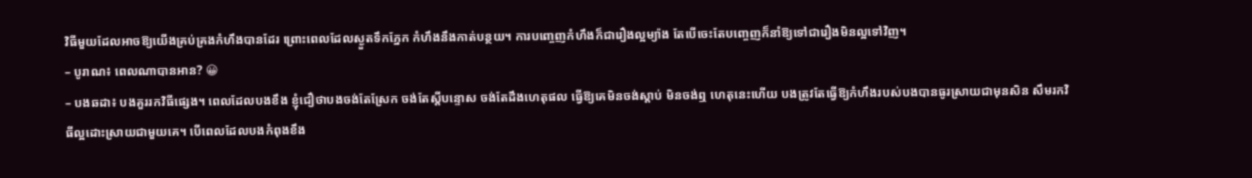វិធីមួយដែលអាចឱ្យយើងគ្រប់គ្រងកំហឹងបានដែរ ព្រោះពេលដែលស្ងួតទឹកភ្នែក កំហឹងនឹងកាត់បន្ថយ។ ការបញ្ចេញកំហឹងក៏ជារឿងល្អម្យ៉ាង តែបើចេះតែបញ្ចេញក៏នាំឱ្យទៅជារឿងមិនល្អទៅវិញ។
– បូរាណ៖ ពេលណាបានអាន? 😀
– បងឆដា៖ បងគួររកវិធីផ្សេង។ ពេលដែលបងខឹង ខ្ញុំជឿថាបងចង់តែស្រែក ចង់តែស្ដីបន្ទោស ចង់តែដឹងហេតុផល ធ្វើឱ្យគេមិនចង់ស្ដាប់ មិនចង់ឮ ហេតុនេះហើយ បងត្រូវតែធ្វើឱ្យកំហឹងរបស់បងបានធូរស្រាយជាមុនសិន សឹមរកវិធីល្អដោះស្រាយជាមួយគេ។ បើពេលដែលបងកំពុងខឹង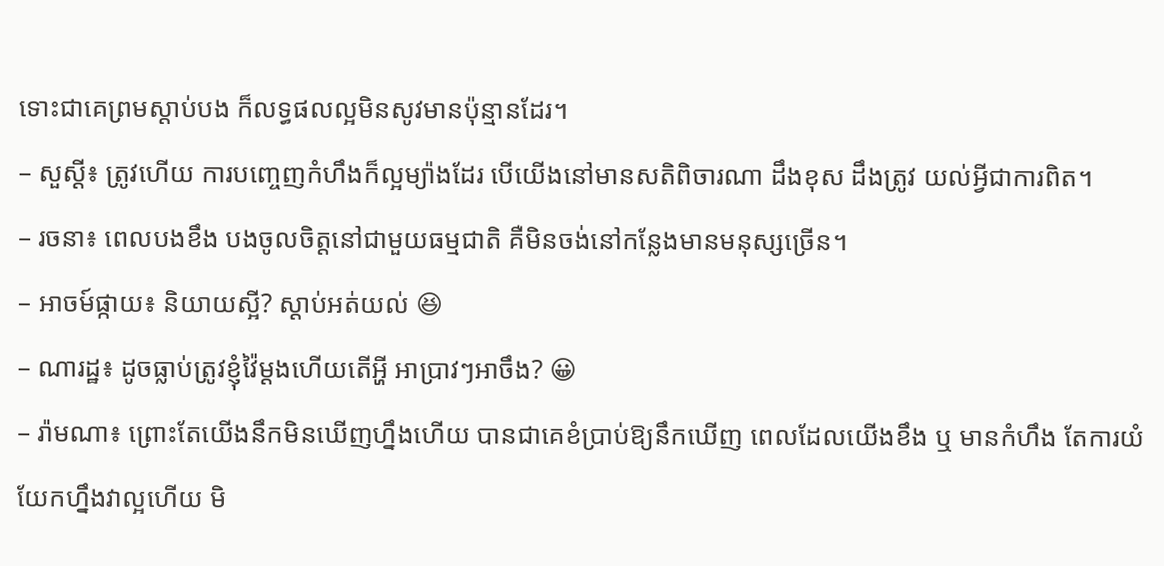ទោះជាគេព្រមស្ដាប់បង ក៏លទ្ធផលល្អមិនសូវមានប៉ុន្មានដែរ។
– សួស្ដី៖ ត្រូវហើយ ការបញ្ចេញកំហឹងក៏ល្អម្យ៉ាងដែរ បើយើងនៅមានសតិពិចារណា ដឹងខុស ដឹងត្រូវ យល់អ្វីជាការពិត។
– រចនា៖ ពេលបងខឹង បងចូលចិត្តនៅជាមួយធម្មជាតិ គឺមិនចង់នៅកន្លែងមានមនុស្សច្រើន។
– អាចម៍ផ្កាយ៖ និយាយស្អី? ស្ដាប់អត់យល់ 😆
– ណារដ្ឋ៖ ដូចធ្លាប់ត្រូវខ្ញុំវ៉ៃម្ដងហើយតើអ្ហី អាប្រាវៗអាចឹង? 😀
– រ៉ាមណា៖ ព្រោះតែយើងនឹកមិនឃើញហ្នឹងហើយ បានជាគេខំប្រាប់ឱ្យនឹកឃើញ ពេលដែលយើងខឹង ឬ មានកំហឹង តែការយំយែកហ្នឹងវាល្អហើយ មិ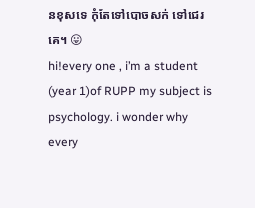នខុសទេ កុំតែទៅបោចសក់ ទៅជេរគេ។ 😛
hi!every one , i’m a student (year 1)of RUPP my subject is psychology. i wonder why every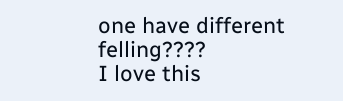one have different felling????
I love this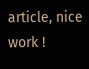article, nice work !